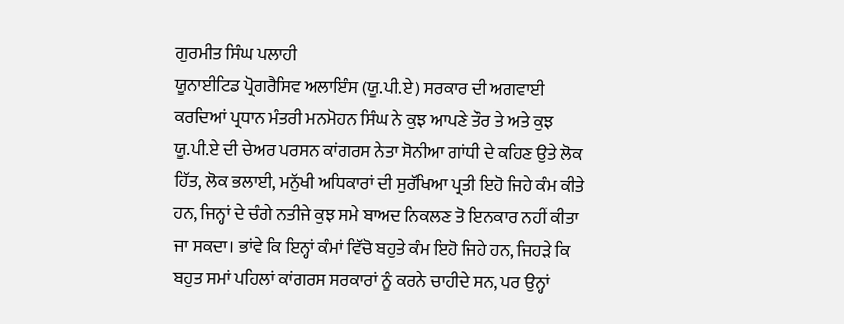ਗੁਰਮੀਤ ਸਿੰਘ ਪਲਾਹੀ
ਯੂਨਾਈਟਿਡ ਪ੍ਰੋਗਰੈਸਿਵ ਅਲਾਇੰਸ (ਯੂ.ਪੀ.ਏ) ਸਰਕਾਰ ਦੀ ਅਗਵਾਈ ਕਰਦਿਆਂ ਪ੍ਰਧਾਨ ਮੰਤਰੀ ਮਨਮੋਹਨ ਸਿੰਘ ਨੇ ਕੁਝ ਆਪਣੇ ਤੌਰ ਤੇ ਅਤੇ ਕੁਝ ਯੂ.ਪੀ.ਏ ਦੀ ਚੇਅਰ ਪਰਸਨ ਕਾਂਗਰਸ ਨੇਤਾ ਸੋਨੀਆ ਗਾਂਧੀ ਦੇ ਕਹਿਣ ਉਤੇ ਲੋਕ ਹਿੱਤ, ਲੋਕ ਭਲਾਈ, ਮਨੁੱਖੀ ਅਧਿਕਾਰਾਂ ਦੀ ਸੁਰੱਖਿਆ ਪ੍ਰਤੀ ਇਹੋ ਜਿਹੇ ਕੰਮ ਕੀਤੇ ਹਨ, ਜਿਨ੍ਹਾਂ ਦੇ ਚੰਗੇ ਨਤੀਜੇ ਕੁਝ ਸਮੇ ਬਾਅਦ ਨਿਕਲਣ ਤੋ ਇਨਕਾਰ ਨਹੀਂ ਕੀਤਾ ਜਾ ਸਕਦਾ। ਭਾਂਵੇ ਕਿ ਇਨ੍ਹਾਂ ਕੰਮਾਂ ਵਿੱਚੋ ਬਹੁਤੇ ਕੰਮ ਇਹੋ ਜਿਹੇ ਹਨ, ਜਿਹੜੇ ਕਿ ਬਹੁਤ ਸਮਾਂ ਪਹਿਲਾਂ ਕਾਂਗਰਸ ਸਰਕਾਰਾਂ ਨੂੰ ਕਰਨੇ ਚਾਹੀਦੇ ਸਨ, ਪਰ ਉਨ੍ਹਾਂ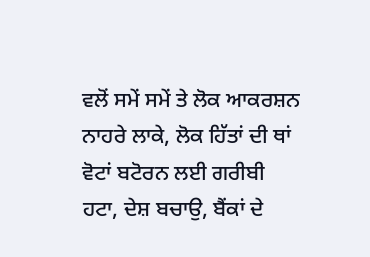ਵਲੋਂ ਸਮੇਂ ਸਮੇਂ ਤੇ ਲੋਕ ਆਕਰਸ਼ਨ ਨਾਹਰੇ ਲਾਕੇ, ਲੋਕ ਹਿੱਤਾਂ ਦੀ ਥਾਂ ਵੋਟਾਂ ਬਟੋਰਨ ਲਈ ਗਰੀਬੀ ਹਟਾ, ਦੇਸ਼ ਬਚਾਉ, ਬੈਂਕਾਂ ਦੇ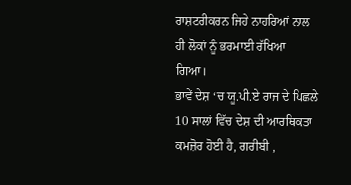ਰਾਸ਼ਟਰੀਕਰਨ ਜਿਹੇ ਨਾਹਰਿਆਂ ਨਾਲ ਹੀ ਲੋਕਾਂ ਨੂੰ ਭਰਮਾਈ ਰੱਖਿਆ ਗਿਆ।
ਭਾਵੇਂ ਦੇਸ਼ ‘ਚ ਯੂ.ਪੀ.ਏ ਰਾਜ ਦੇ ਪਿਛਲੇ 10 ਸਾਲਾਂ ਵਿੱਚ ਦੇਸ਼ ਦੀ ਆਰਥਿਕਤਾ ਕਮਜ਼ੋਰ ਹੋਈ ਹੈ, ਗਰੀਬੀ ,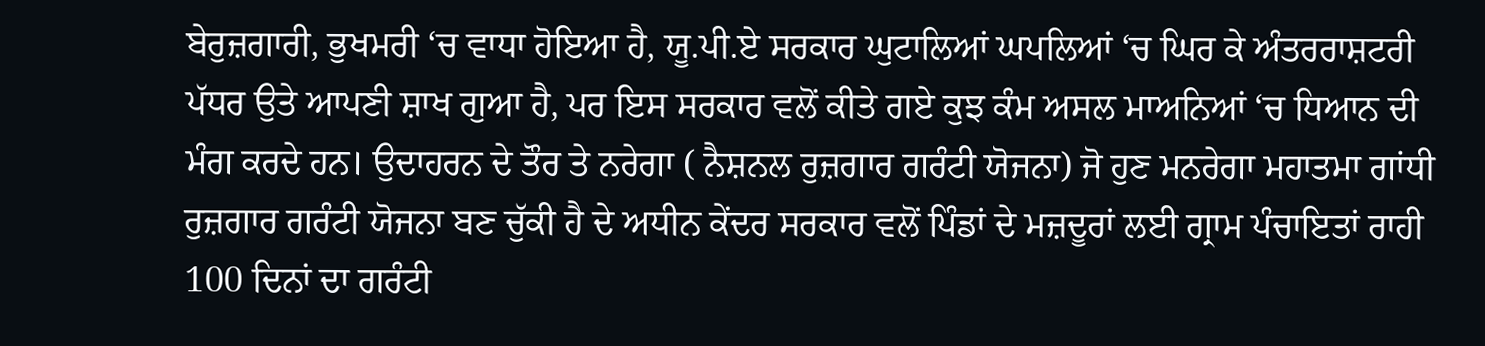ਬੇਰੁਜ਼ਗਾਰੀ, ਭੁਖਮਰੀ ‘ਚ ਵਾਧਾ ਹੋਇਆ ਹੈ, ਯੂ.ਪੀ.ਏ ਸਰਕਾਰ ਘੁਟਾਲਿਆਂ ਘਪਲਿਆਂ ‘ਚ ਘਿਰ ਕੇ ਅੰਤਰਰਾਸ਼ਟਰੀ ਪੱਧਰ ਉਤੇ ਆਪਣੀ ਸ਼ਾਖ ਗੁਆ ਹੈ, ਪਰ ਇਸ ਸਰਕਾਰ ਵਲੋਂ ਕੀਤੇ ਗਏ ਕੁਝ ਕੰਮ ਅਸਲ ਮਾਅਨਿਆਂ ‘ਚ ਧਿਆਨ ਦੀ ਮੰਗ ਕਰਦੇ ਹਨ। ਉਦਾਹਰਨ ਦੇ ਤੌਰ ਤੇ ਨਰੇਗਾ ( ਨੈਸ਼ਨਲ ਰੁਜ਼ਗਾਰ ਗਰੰਟੀ ਯੋਜਨਾ) ਜੋ ਹੁਣ ਮਨਰੇਗਾ ਮਹਾਤਮਾ ਗਾਂਧੀ ਰੁਜ਼ਗਾਰ ਗਰੰਟੀ ਯੋਜਨਾ ਬਣ ਚੁੱਕੀ ਹੈ ਦੇ ਅਧੀਨ ਕੇਂਦਰ ਸਰਕਾਰ ਵਲੋਂ ਪਿੰਡਾਂ ਦੇ ਮਜ਼ਦੂਰਾਂ ਲਈ ਗ੍ਰਾਮ ਪੰਚਾਇਤਾਂ ਰਾਹੀ 100 ਦਿਨਾਂ ਦਾ ਗਰੰਟੀ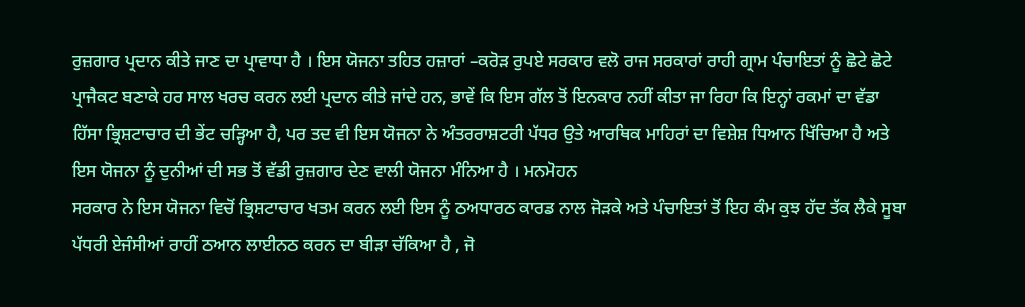ਰੁਜ਼ਗਾਰ ਪ੍ਰਦਾਨ ਕੀਤੇ ਜਾਣ ਦਾ ਪ੍ਰਾਵਾਧਾ ਹੈ । ਇਸ ਯੋਜਨਾ ਤਹਿਤ ਹਜ਼ਾਰਾਂ –ਕਰੋੜ ਰੁਪਏ ਸਰਕਾਰ ਵਲੋ ਰਾਜ ਸਰਕਾਰਾਂ ਰਾਹੀ ਗ੍ਰਾਮ ਪੰਚਾਇਤਾਂ ਨੂੰ ਛੋਟੇ ਛੋਟੇ ਪ੍ਰਾਜੈਕਟ ਬਣਾਕੇ ਹਰ ਸਾਲ ਖਰਚ ਕਰਨ ਲਈ ਪ੍ਰਦਾਨ ਕੀਤੇ ਜਾਂਦੇ ਹਨ, ਭਾਵੇਂ ਕਿ ਇਸ ਗੱਲ ਤੋਂ ਇਨਕਾਰ ਨਹੀਂ ਕੀਤਾ ਜਾ ਰਿਹਾ ਕਿ ਇਨ੍ਹਾਂ ਰਕਮਾਂ ਦਾ ਵੱਡਾ ਹਿੱਸਾ ਭ੍ਰਿਸ਼ਟਾਚਾਰ ਦੀ ਭੇਂਟ ਚੜ੍ਹਿਆ ਹੈ, ਪਰ ਤਦ ਵੀ ਇਸ ਯੋਜਨਾ ਨੇ ਅੰਤਰਰਾਸ਼ਟਰੀ ਪੱਧਰ ਉਤੇ ਆਰਥਿਕ ਮਾਹਿਰਾਂ ਦਾ ਵਿਸ਼ੇਸ਼ ਧਿਆਨ ਖਿੱਚਿਆ ਹੈ ਅਤੇ ਇਸ ਯੋਜਨਾ ਨੂੰ ਦੁਨੀਆਂ ਦੀ ਸਭ ਤੋਂ ਵੱਡੀ ਰੁਜ਼ਗਾਰ ਦੇਣ ਵਾਲੀ ਯੋਜਨਾ ਮੰਨਿਆ ਹੈ । ਮਨਮੋਹਨ
ਸਰਕਾਰ ਨੇ ਇਸ ਯੋਜਨਾ ਵਿਚੋਂ ਭ੍ਰਿਸ਼ਟਾਚਾਰ ਖਤਮ ਕਰਨ ਲਈ ਇਸ ਨੂੰ ਠਅਧਾਰਠ ਕਾਰਡ ਨਾਲ ਜੋੜਕੇ ਅਤੇ ਪੰਚਾਇਤਾਂ ਤੋਂ ਇਹ ਕੰਮ ਕੁਝ ਹੱਦ ਤੱਕ ਲੈਕੇ ਸੂਬਾ ਪੱਧਰੀ ਏਜੰਸੀਆਂ ਰਾਹੀਂ ਠਆਨ ਲਾਈਨਠ ਕਰਨ ਦਾ ਬੀੜਾ ਚੱਕਿਆ ਹੈ , ਜੋ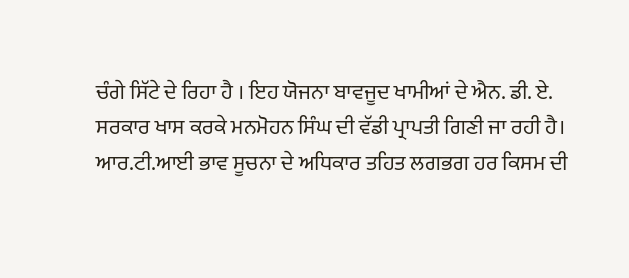ਚੰਗੇ ਸਿੱਟੇ ਦੇ ਰਿਹਾ ਹੈ । ਇਹ ਯੋਜਨਾ ਬਾਵਜੂਦ ਖਾਮੀਆਂ ਦੇ ਐਨ. ਡੀ. ਏ. ਸਰਕਾਰ ਖਾਸ ਕਰਕੇ ਮਨਮੋਹਨ ਸਿੰਘ ਦੀ ਵੱਡੀ ਪ੍ਰਾਪਤੀ ਗਿਣੀ ਜਾ ਰਹੀ ਹੈ।
ਆਰ.ਟੀ.ਆਈ ਭਾਵ ਸੂਚਨਾ ਦੇ ਅਧਿਕਾਰ ਤਹਿਤ ਲਗਭਗ ਹਰ ਕਿਸਮ ਦੀ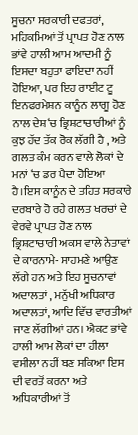ਸੂਚਨਾ ਸਰਕਾਰੀ ਦਫਤਰਾਂ, ਮਹਿਕਮਿਆਂ ਤੋਂ ਪ੍ਰਾਪਤ ਹੋਣ ਨਾਲ ਭਾਂਵੇ ਹਾਲੀ ਆਮ ਆਦਮੀ ਨੂੰ ਇਸਦਾ ਬਹੁਤਾ ਫਾਇਦਾ ਨਹੀਂ ਹੋਇਆ, ਪਰ ਇਹ ਰਾਈਟ ਟੂ ਇਨਫਰਮੇਸ਼ਨ ਕਾਨੂੰਨ ਲਾਗੂ ਹੋਣ ਨਾਲ ਦੇਸ਼‘ਚ ਭ੍ਰਿਸ਼ਟਾਚਾਰੀਆਂ ਨੂੰ ਕੁਝ ਹੱਦ ਤੱਕ ਰੋਕ ਲੱਗੀ ਹੈ , ਅਤੇ ਗਲਤ ਕੰਮ ਕਰਨ ਵਾਲੇ ਲੋਕਾਂ ਦੇ ਮਨਾਂ ‘ਚ ਡਰ ਪੈਦਾ ਹੋਇਆ ਹੈ।ਇਸ ਕਾਨੂੰਨ ਦੇ ਤਹਿਤ ਸਰਕਾਰੇ ਦਰਬਾਰੇ ਹੋ ਰਹੇ ਗਲਤ ਖਰਚਾਂ ਦੇ ਵੇਰਵੇ ਪ੍ਰਾਪਤ ਹੋਣ ਨਾਲ ਭ੍ਰਿਸ਼ਟਾਚਾਰੀ ਅਕਸ ਵਾਲੇ ਨੇਤਾਵਾਂ ਦੇ ਕਾਰਨਾਮੇ- ਸਾਹਮਣੇ ਆਉਣ ਲੱਗੇ ਹਨ ਅਤੇ ਇਹ ਸੂਚਨਾਵਾਂ ਅਦਾਲਤਾਂ , ਮਨੁੱਖੀ ਅਧਿਕਾਰ ਅਦਾਲਤਾਂ, ਆਦਿ ਵਿੱਚ ਵਾਰਤੀਆਂ ਜਾਣ ਲੱਗੀਆਂ ਹਨ। ਐਕਟ ਭਾਂਵੇ ਹਾਲੀ ਆਮ ਲੋਕਾਂ ਦਾ ਹੀਲਾ ਵਸੀਲਾ ਨਹੀਂ ਬਣ ਸਕਿਆ ਇਸ ਦੀ ਵਰਤੋਂ ਕਰਨਾ ਅਤੇ ਅਧਿਕਾਰੀਆਂ ਤੋਂ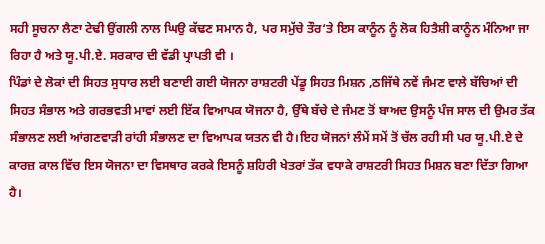ਸਹੀ ਸੂਚਨਾ ਲੈਣਾ ਟੇਢੀ ਉਂਗਲੀ ਨਾਲ ਘਿਉ ਕੱਢਣ ਸਮਾਨ ਹੈ, ਪਰ ਸਮੁੱਚੇ ਤੌਰ‘ਤੇ ਇਸ ਕਾਨੂੰਨ ਨੂੰ ਲੋਕ ਹਿਤੈਸ਼ੀ ਕਾਨੂੰਨ ਮੰਨਿਆ ਜਾ ਰਿਹਾ ਹੈ ਅਤੇ ਯੂ.ਪੀ.ਏ. ਸਰਕਾਰ ਦੀ ਵੱਡੀ ਪ੍ਰਾਪਤੀ ਵੀ ।
ਪਿੰਡਾਂ ਦੇ ਲੋਕਾਂ ਦੀ ਸਿਹਤ ਸੁਧਾਰ ਲਈ ਬਣਾਈ ਗਈ ਯੋਜਨਾ ਰਾਸ਼ਟਰੀ ਪੇਂਡੂ ਸਿਹਤ ਮਿਸ਼ਨ ,ਠਜਿੱਥੇ ਨਵੇਂ ਜੰਮਣ ਵਾਲੇ ਬੱਚਿਆਂ ਦੀ ਸਿਹਤ ਸੰਭਾਲ ਅਤੇ ਗਰਭਵਤੀ ਮਾਵਾਂ ਲਈ ਇੱਕ ਵਿਆਪਕ ਯੋਜਨਾ ਹੈ, ਉੱਥੇ ਬੱਚੇ ਦੇ ਜੰਮਣ ਤੋਂ ਬਾਅਦ ਉਸਨੂੰ ਪੰਜ ਸਾਲ ਦੀ ਉਮਰ ਤੱਕ ਸੰਭਾਲਣ ਲਈ ਆਂਗਣਵਾੜੀ ਰਾਂਹੀ ਸੰਭਾਲਣ ਦਾ ਵਿਆਪਕ ਯਤਨ ਵੀ ਹੈ।ਇਹ ਯੋਜਨਾਂ ਲੰਮੇਂ ਸਮੇਂ ਤੋਂ ਚੱਲ ਰਹੀ ਸੀ ਪਰ ਯੂ.ਪੀ.ਏ ਦੇ ਕਾਰਜ਼ ਕਾਲ ਵਿੱਚ ਇਸ ਯੋਜਨਾ ਦਾ ਵਿਸਥਾਰ ਕਰਕੇ ਇਸਨੂੰ ਸ਼ਹਿਰੀ ਖੇਤਰਾਂ ਤੱਕ ਵਧਾਕੇ ਰਾਸ਼ਟਰੀ ਸਿਹਤ ਮਿਸ਼ਨ ਬਣਾ ਦਿੱਤਾ ਗਿਆ ਹੈ।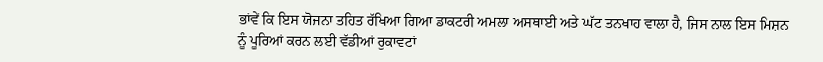ਭਾਂਵੇਂ ਕਿ ਇਸ ਯੋਜਨਾ ਤਹਿਤ ਰੱਖਿਆ ਗਿਆ ਡਾਕਟਰੀ ਅਮਲਾ ਅਸਥਾਈ ਅਤੇ ਘੱਟ ਤਨਖਾਹ ਵਾਲਾ ਹੈ, ਜਿਸ ਨਾਲ ਇਸ ਮਿਸ਼ਨ ਨੂੰ ਪੂਰਿਆਂ ਕਰਨ ਲਈ ਵੱਡੀਆਂ ਰੁਕਾਵਟਾਂ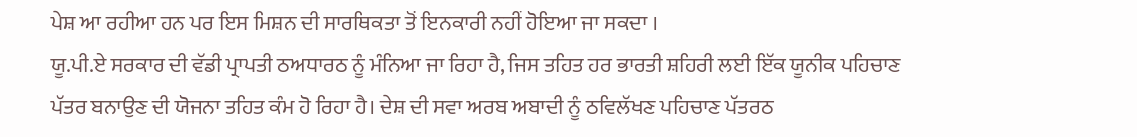ਪੇਸ਼ ਆ ਰਹੀਆ ਹਨ ਪਰ ਇਸ ਮਿਸ਼ਨ ਦੀ ਸਾਰਥਿਕਤਾ ਤੋਂ ਇਨਕਾਰੀ ਨਹੀਂ ਹੋਇਆ ਜਾ ਸਕਦਾ ।
ਯੂ.ਪੀ.ਏ ਸਰਕਾਰ ਦੀ ਵੱਡੀ ਪ੍ਰਾਪਤੀ ਠਅਧਾਰਠ ਨੂੰ ਮੰਨਿਆ ਜਾ ਰਿਹਾ ਹੈ, ਜਿਸ ਤਹਿਤ ਹਰ ਭਾਰਤੀ ਸ਼ਹਿਰੀ ਲਈ ਇੱਕ ਯੂਨੀਕ ਪਹਿਚਾਣ ਪੱਤਰ ਬਨਾਉਣ ਦੀ ਯੋਜਨਾ ਤਹਿਤ ਕੰਮ ਹੋ ਰਿਹਾ ਹੈ। ਦੇਸ਼ ਦੀ ਸਵਾ ਅਰਬ ਅਬਾਦੀ ਨੂੰ ਠਵਿਲੱਖਣ ਪਹਿਚਾਣ ਪੱਤਰਠ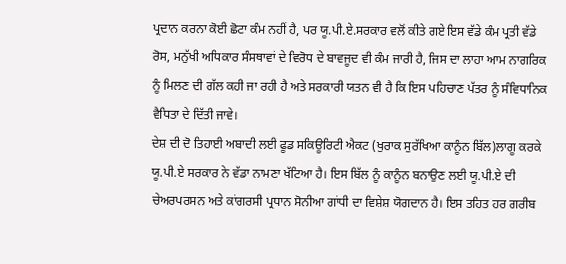ਪ੍ਰਦਾਨ ਕਰਨਾ ਕੋਈ ਛੋਟਾ ਕੰਮ ਨਹੀਂ ਹੈ, ਪਰ ਯੂ.ਪੀ.ਏ.ਸਰਕਾਰ ਵਲੋਂ ਕੀਤੇ ਗਏ ਇਸ ਵੱਡੇ ਕੰਮ ਪ੍ਰਤੀ ਵੱਡੇ ਰੋਸ, ਮਨੁੱਖੀ ਅਧਿਕਾਰ ਸੰਸਥਾਵਾਂ ਦੇ ਵਿਰੋਧ ਦੇ ਬਾਵਜੂਦ ਵੀ ਕੰਮ ਜਾਰੀ ਹੈ, ਜਿਸ ਦਾ ਲਾਹਾ ਆਮ ਨਾਗਰਿਕ ਨੂੰ ਮਿਲਣ ਦੀ ਗੱਲ ਕਹੀ ਜਾ ਰਹੀ ਹੈ ਅਤੇ ਸਰਕਾਰੀ ਯਤਨ ਵੀ ਹੈ ਕਿ ਇਸ ਪਹਿਚਾਣ ਪੱਤਰ ਨੂੰ ਸੰਵਿਧਾਨਿਕ ਵੈਧਿਤਾ ਦੇ ਦਿੱਤੀ ਜਾਵੇ।
ਦੇਸ਼ ਦੀ ਦੋ ਤਿਹਾਈ ਅਬਾਦੀ ਲਈ ਫੂਡ ਸਕਿਊਰਿਟੀ ਐਕਟ (ਖੁਰਾਕ ਸੁਰੱਖਿਆ ਕਾਨੂੰਨ ਬਿੱਲ)ਲਾਗੂ ਕਰਕੇ ਯੂ.ਪੀ.ਏ ਸਰਕਾਰ ਨੇ ਵੱਡਾ ਨਾਮਣਾ ਖੱਟਿਆ ਹੈ। ਇਸ ਬਿੱਲ ਨੂੰ ਕਾਨੂੰਨ ਬਨਾਉਣ ਲਈ ਯੂ.ਪੀ.ਏ ਦੀ ਚੇਅਰਪਰਸਨ ਅਤੇ ਕਾਂਗਰਸੀ ਪ੍ਰਧਾਨ ਸੋਨੀਆ ਗਾਂਧੀ ਦਾ ਵਿਸ਼ੇਸ਼ ਯੋਗਦਾਨ ਹੈ। ਇਸ ਤਹਿਤ ਹਰ ਗਰੀਬ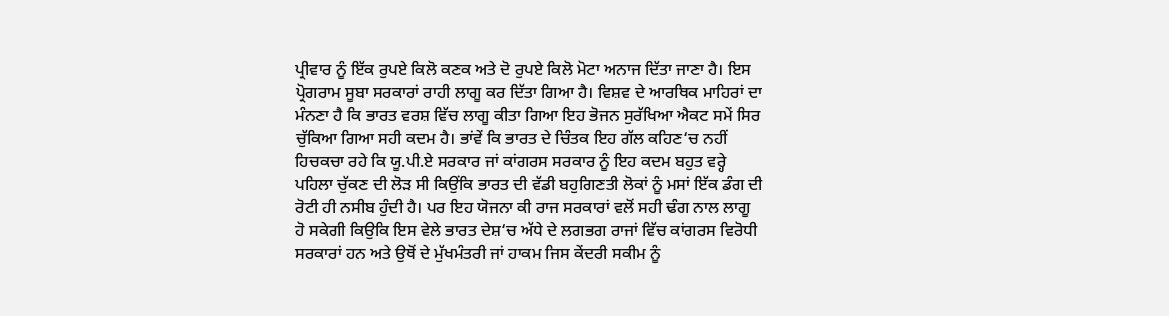ਪ੍ਰੀਵਾਰ ਨੂੰ ਇੱਕ ਰੁਪਏ ਕਿਲੋ ਕਣਕ ਅਤੇ ਦੋ ਰੁਪਏ ਕਿਲੋ ਮੋਟਾ ਅਨਾਜ ਦਿੱਤਾ ਜਾਣਾ ਹੈ। ਇਸ ਪ੍ਰੋਗਰਾਮ ਸੂਬਾ ਸਰਕਾਰਾਂ ਰਾਹੀ ਲਾਗੂ ਕਰ ਦਿੱਤਾ ਗਿਆ ਹੈ। ਵਿਸ਼ਵ ਦੇ ਆਰਥਿਕ ਮਾਹਿਰਾਂ ਦਾ ਮੰਨਣਾ ਹੈ ਕਿ ਭਾਰਤ ਵਰਸ਼ ਵਿੱਚ ਲਾਗੂ ਕੀਤਾ ਗਿਆ ਇਹ ਭੋਜਨ ਸੁਰੱਖਿਆ ਐਕਟ ਸਮੇਂ ਸਿਰ ਚੁੱਕਿਆ ਗਿਆ ਸਹੀ ਕਦਮ ਹੈ। ਭਾਂਵੇਂ ਕਿ ਭਾਰਤ ਦੇ ਚਿੰਤਕ ਇਹ ਗੱਲ ਕਹਿਣ‘ਚ ਨਹੀਂ ਹਿਚਕਚਾ ਰਹੇ ਕਿ ਯੂ.ਪੀ.ਏ ਸਰਕਾਰ ਜਾਂ ਕਾਂਗਰਸ ਸਰਕਾਰ ਨੂੰ ਇਹ ਕਦਮ ਬਹੁਤ ਵਰ੍ਹੇ ਪਹਿਲਾ ਚੁੱਕਣ ਦੀ ਲੋੜ ਸੀ ਕਿਉਂਕਿ ਭਾਰਤ ਦੀ ਵੱਡੀ ਬਹੁਗਿਣਤੀ ਲੋਕਾਂ ਨੂੰ ਮਸਾਂ ਇੱਕ ਡੰਗ ਦੀ ਰੋਟੀ ਹੀ ਨਸੀਬ ਹੁੰਦੀ ਹੈ। ਪਰ ਇਹ ਯੋਜਨਾ ਕੀ ਰਾਜ ਸਰਕਾਰਾਂ ਵਲੋਂ ਸਹੀ ਢੰਗ ਨਾਲ ਲਾਗੂ ਹੋ ਸਕੇਗੀ ਕਿਉਕਿ ਇਸ ਵੇਲੇ ਭਾਰਤ ਦੇਸ਼‘ਚ ਅੱਧੇ ਦੇ ਲਗਭਗ ਰਾਜਾਂ ਵਿੱਚ ਕਾਂਗਰਸ ਵਿਰੋਧੀ ਸਰਕਾਰਾਂ ਹਨ ਅਤੇ ਉਥੋਂ ਦੇ ਮੁੱਖਮੰਤਰੀ ਜਾਂ ਹਾਕਮ ਜਿਸ ਕੇਂਦਰੀ ਸਕੀਮ ਨੂੰ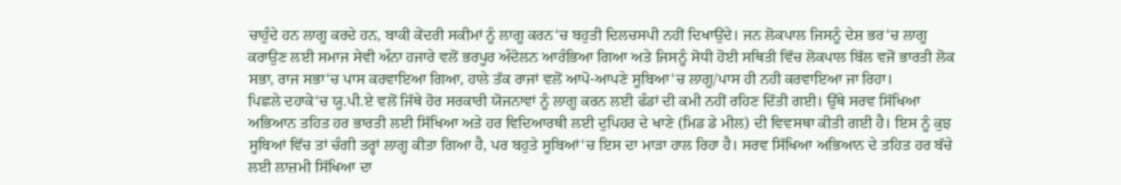ਚਾਹੁੰਦੇ ਹਨ ਲਾਗੂ ਕਰਦੇ ਹਨ, ਬਾਕੀ ਕੇਂਦਰੀ ਸਕੀਮਾਂ ਨੂੰ ਲਾਗੂ ਕਰਨ‘ਚ ਬਹੁਤੀ ਦਿਲਚਸਪੀ ਨਹੀਂ ਦਿਖਾਉਂਦੇ। ਜਨ ਲੋਕਪਾਲ ਜਿਸਨੂੰ ਦੇਸ਼ ਭਰ‘ਚ ਲਾਗੂ ਕਰਾਉਣ ਲਈ ਸਮਾਜ ਸੇਵੀ ਅੰਨਾ ਹਜਾਰੇ ਵਲੋਂ ਭਰਪੂਰ ਅੰਦੋਲਨ ਆਰੰਭਿਆ ਗਿਆ ਅਤੇ ਜਿਸਨੂੰ ਸੋਧੀ ਹੋਈ ਸਥਿਤੀ ਵਿੱਚ ਲੋਕਪਾਲ ਬਿੱਲ ਵਜੋਂ ਭਾਰਤੀ ਲੋਕ ਸਭਾ, ਰਾਜ ਸਭਾ‘ਚ ਪਾਸ ਕਰਵਾਇਆ ਗਿਆ, ਹਾਲੇ ਤੱਕ ਰਾਜਾਂ ਵਲੋਂ ਆਪੋ-ਆਪਣੇ ਸੂਬਿਆ‘ਚ ਲਾਗੂ/ਪਾਸ ਹੀ ਨਹੀ ਕਰਵਾਇਆ ਜਾ ਰਿਹਾ।
ਪਿਛਲੇ ਦਹਾਕੇ‘ਚ ਯੂ.ਪੀ.ਏ ਵਲੋਂ ਜਿੱਥੇ ਹੋਰ ਸਰਕਾਰੀ ਯੋਜਨਾਵਾਂ ਨੂੰ ਲਾਗੂ ਕਰਨ ਲਈ ਫੰਡਾਂ ਦੀ ਕਮੀ ਨਹੀਂ ਰਹਿਣ ਦਿੱਤੀ ਗਈ। ਉੱਥੇ ਸਰਵ ਸਿੱਖਿਆ ਅਭਿਆਨ ਤਹਿਤ ਹਰ ਭਾਰਤੀ ਲਈ ਸਿੱਖਿਆ ਅਤੇ ਹਰ ਵਿਦਿਆਰਥੀ ਲਈ ਦੁਪਿਹਰ ਦੇ ਖਾਣੇ (ਮਿਡ ਡੇ ਮੀਲ) ਦੀ ਵਿਵਸਥਾ ਕੀਤੀ ਗਈ ਹੈ। ਇਸ ਨੂੰ ਕੁਝ ਸੂਬਿਆਂ ਵਿੱਚ ਤਾਂ ਚੰਗੀ ਤਰ੍ਹਾਂ ਲਾਗੂ ਕੀਤਾ ਗਿਆ ਹੈ, ਪਰ ਬਹੁਤੇ ਸੂਬਿਆਂ‘ਚ ਇਸ ਦਾ ਮਾੜਾ ਹਾਲ ਰਿਹਾ ਹੈ। ਸਰਵ ਸਿੱਖਿਆ ਅਭਿਆਨ ਦੇ ਤਹਿਤ ਹਰ ਬੱਚੇ ਲਈ ਲਾਜ਼ਮੀ ਸਿੱਖਿਆ ਦਾ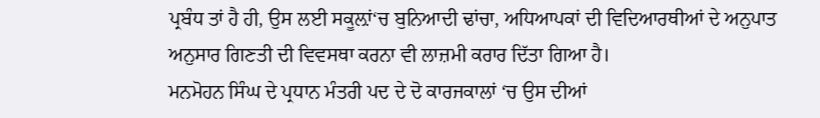ਪ੍ਰਬੰਧ ਤਾਂ ਹੈ ਹੀ, ਉਸ ਲਈ ਸਕੂਲ਼ਾਂ‘ਚ ਬੁਨਿਆਦੀ ਢਾਂਚਾ, ਅਧਿਆਪਕਾਂ ਦੀ ਵਿਦਿਆਰਥੀਆਂ ਦੇ ਅਨੁਪਾਤ ਅਨੁਸਾਰ ਗਿਣਤੀ ਦੀ ਵਿਵਸਥਾ ਕਰਨਾ ਵੀ ਲਾਜ਼ਮੀ ਕਰਾਰ ਦਿੱਤਾ ਗਿਆ ਹੈ।
ਮਨਮੋਹਨ ਸਿੰਘ ਦੇ ਪ੍ਰਧਾਨ ਮੰਤਰੀ ਪਦ ਦੇ ਦੋ ਕਾਰਜਕਾਲਾਂ ‘ਚ ਉਸ ਦੀਆਂ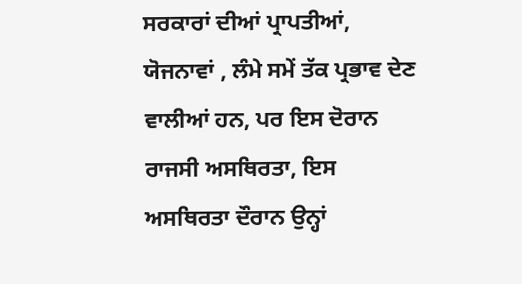ਸਰਕਾਰਾਂ ਦੀਆਂ ਪ੍ਰਾਪਤੀਆਂ, ਯੋਜਨਾਵਾਂ , ਲੰਮੇ ਸਮੇਂ ਤੱਕ ਪ੍ਰਭਾਵ ਦੇਣ ਵਾਲੀਆਂ ਹਨ, ਪਰ ਇਸ ਦੋਰਾਨ ਰਾਜਸੀ ਅਸਥਿਰਤਾ, ਇਸ ਅਸਥਿਰਤਾ ਦੌਰਾਨ ਉਨ੍ਹਾਂ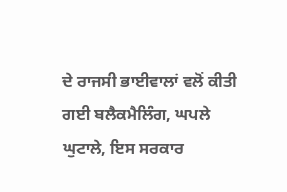ਦੇ ਰਾਜਸੀ ਭਾਈਵਾਲਾਂ ਵਲੋਂ ਕੀਤੀ ਗਈ ਬਲੈਕਮੈਲਿੰਗ, ਘਪਲੇ ਘੁਟਾਲੇ, ਇਸ ਸਰਕਾਰ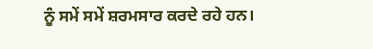ਨੂੰ ਸਮੇਂ ਸਮੇਂ ਸ਼ਰਮਸਾਰ ਕਰਦੇ ਰਹੇ ਹਨ।